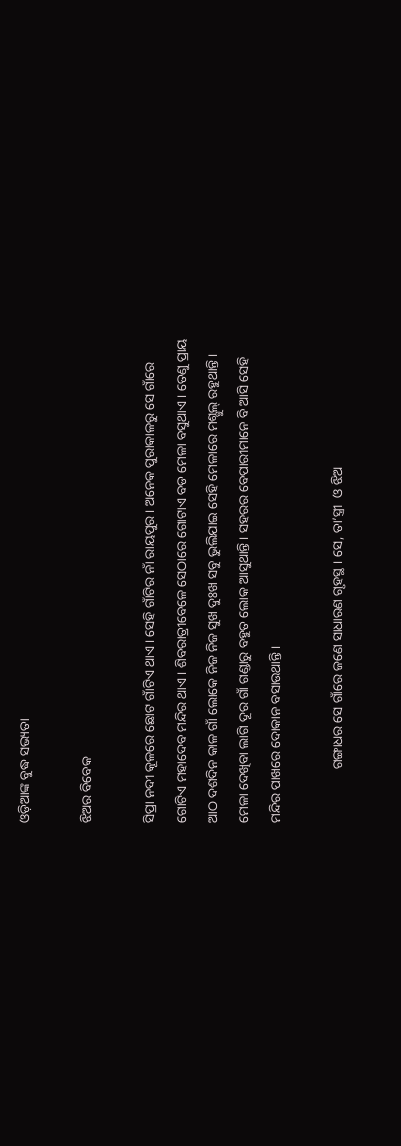ଓଡ଼ିଆଙ୍କ ବୁଦ୍ଧ ସଭ୍ୟତା

ଝିଅର ବିବେକ

ସିପ୍ରା ନଦୀ କୂଳରେ ଛୋଟ ଗାଁଟିଏ ଥାଏ । ସେହି ଗାଁଟିର ନାଁ ରାୟପୁର । ଅନେକ ପୁରାକାଳରୁ ସେ ଗାଁରେ ଗୋଟିଏ ମହାଦେବ ମନ୍ଦିର ଥାଏ । ଶିବରାତ୍ରୀବେଳେ ସେଠାରେ ଗୋଟାଏ ବଡ ମେଳା ବସୁଥାଏ । ତେଣୁ ପ୍ରାୟ ଆଠ ଦଶଦିନ କାଳ ଗାଁ ଲୋକେ ନିଜ ନିଜ ସୁଖ ଦୁଃଖ ସବୁ ଭୁଲିଯାଇ ସେହି ମେଳାରେ ମଶ୍ଗୁଲ୍ ରହୁଥାନ୍ତି । ମେଳା ଦେଖିବା ଲାଗି ଦୂର ଗାଁ ଗଣ୍ଡାରୁ ବହୁତ ଲୋକ ଆସୁଥାନ୍ତି । ସହରର ବେପାରୀମାନେ ବି ଆସି ସେହି ମନ୍ଦିର ପାଖରେ ଦୋକାନ ବସାଉଥାନ୍ତି ।

                ଗଙ୍ଗାଧର ସେ ଗାଁରେ ଜଣେ ସାଧାରଣ ଗୃହସ୍ଥ । ସେ, ତା’ସ୍ତ୍ରୀ  ଓ ଝିଅ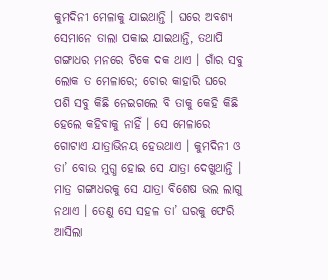କୁମଦିନୀ ମେଳାକୁ ଯାଇଥାନ୍ତି । ଘରେ ଅବଶ୍ୟ ସେମାନେ ତାଲା ପକାଇ ଯାଇଥାନ୍ତି, ତଥାପି ଗଙ୍ଗାଧର ମନରେ ଟିକେ ଦକ ଥାଏ । ଗାଁର ସବୁ ଲୋକ ତ ମେଳାରେ; ଚୋର କାହାରି ଘରେ ପଶି ସବୁ କିଛି ନେଇଗଲେ ବି ତାକୁ କେହି କିଛି ହେଲେ କହିବାକୁ ନାହିଁ । ସେ ମେଳାରେ ଗୋଟାଏ ଯାତ୍ରାଭିନୟ ହେଉଥାଏ । କୁମଦିନୀ ଓ ତା’ ବୋଉ ମୁଗ୍ଧ ହୋଇ ସେ ଯାତ୍ରା ଦେଖୁଥାନ୍ତି । ମାତ୍ର ଗଙ୍ଗାଧରକୁ ସେ ଯାତ୍ରା ବିଶେଷ ଭଲ ଲାଗୁ ନଥାଏ । ତେଣୁ ସେ ସହଳ ତା’ ଘରକୁ ଫେରି ଆସିଲା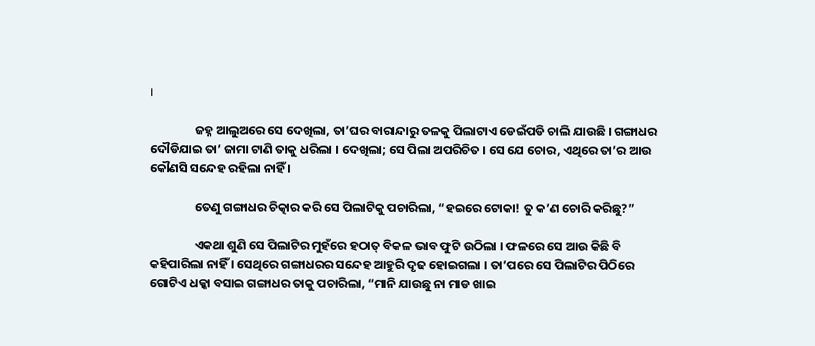।

                ଜହ୍ନ ଆଲୁଅରେ ସେ ଦେଖିଲା, ତା’ଘର ବାରାନ୍ଦାରୁ ତଳକୁ ପିଲାଟାଏ ଡେଇଁପଡି ଚାଲି ଯାଉଛି । ଗଙ୍ଗାଧର ଦୌଡିଯାଇ ତା’ ଜାମା ଟାଣି ତାକୁ ଧରିଲା । ଦେଖିଲା; ସେ ପିଲା ଅପରିଚିତ । ସେ ଯେ ଚୋର, ଏଥିରେ ତା’ର ଆଉ କୌଣସି ସନ୍ଦେହ ରହିଲା ନାହିଁ ।

                ତେଣୁ ଗଙ୍ଗାଧର ଚିତ୍କାର କରି ସେ ପିଲାଟିକୁ ପଚାରିଲା, “ହଇରେ ଟୋକା! ତୁ କ’ଣ ଚୋରି କରିଛୁ?”

                ଏକଥା ଶୁଣି ସେ ପିଲାଟିର ମୁହଁରେ ହଠାତ୍ ବିକଳ ଭାବ ଫୁଟି ଉଠିଲା । ଫଳରେ ସେ ଆଉ କିଛି ବି କହିପାରିଲା ନାହିଁ । ସେଥିରେ ଗଙ୍ଗାଧରର ସନ୍ଦେହ ଆହୁରି ଦୃଢ ହୋଇଗଲା । ତା’ପରେ ସେ ପିଲାଟିର ପିଠିରେ ଗୋଟିଏ ଧକ୍କା ବସାଇ ଗଙ୍ଗାଧର ତାକୁ ପଚାରିଲା, “ମାନି ଯାଉଛୁ ନା ମାଡ ଖାଇ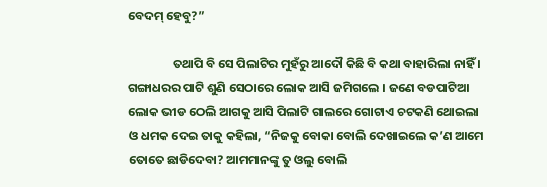ବେଦମ୍ ହେବୁ?”

                ତଥାପି ବି ସେ ପିଲାଟିର ମୁହଁରୁ ଆଦୌ କିଛି ବି କଥା ବାହାରିଲା ନାହିଁ । ଗଙ୍ଗାଧରର ପାଟି ଶୁଣି ସେଠାରେ ଲୋକ ଆସି ଜମିଗଲେ । ଜଣେ ବଡପାଟିଆ ଲୋକ ଭୀଡ ଠେଲି ଆଗକୁ ଆସି ପିଲାଟି ଗାଲରେ ଗୋଟାଏ ଚଟକଣି ଥୋଇଲା ଓ ଧମକ ଦେଇ ତାକୁ କହିଲା, “ନିଜକୁ ବୋକା ବୋଲି ଦେଖାଇଲେ କ’ଣ ଆମେ ତୋତେ ଛାଡିଦେବା? ଆମମାନଙ୍କୁ ତୁ ଓଲୁ ବୋଲି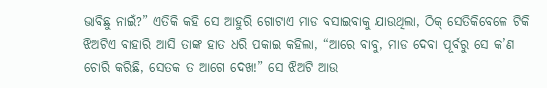ଭାବିଛୁ ନାଇଁ?” ଏତିକି କହି ସେ ଆହୁରି ଗୋଟାଏ ମାଡ ବସାଇବାକୁ ଯାଉଥିଲା, ଠିକ୍ ସେତିକିବେଳେ ଟିକି ଝିଅଟିଏ ବାହାରି ଆସି ତାଙ୍କ ହାତ ଧରି ପକାଇ କହିଲା, “ଆରେ ବାବୁ, ମାଡ ଦେବା ପୂର୍ବରୁ ସେ କ’ଣ ଚୋରି କରିଛି, ସେତକ ତ ଆଗେ ଦେଖ!” ସେ ଝିଅଟି ଆଉ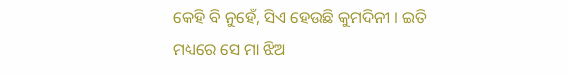କେହି ବି ନୁହେଁ, ସିଏ ହେଉଛି କୁମଦିନୀ । ଇତି ମଧ୍ୟରେ ସେ ମା ଝିଅ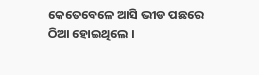କେତେବେଳେ ଆସି ଭୀଡ ପଛରେ ଠିଆ ହୋଇଥିଲେ ।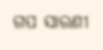ଗପ ସାରଣୀ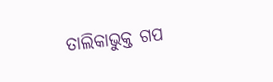ତାଲିକାଭୁକ୍ତ ଗପ